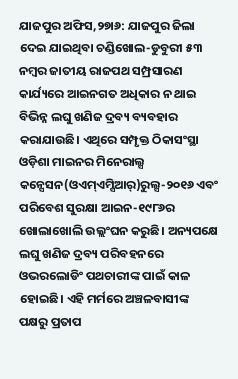ଯାଜପୁର ଅଫିସ,୨୭ା୬: ଯାଜପୁର ଜିଲା ଦେଇ ଯାଇଥିବା ଚଣ୍ଡିଖୋଲ-ଡୁବୁରୀ ୫୩ ନମ୍ବର ଜାତୀୟ ରାଜପଥ ସମ୍ପ୍ରସାରଣ କାର୍ଯ୍ୟରେ ଆଇନଗତ ଅଧିକାର ନ ଥାଇ ବିଭିନ୍ନ ଲଘୁ ଖଣିଜ ଦ୍ରବ୍ୟ ବ୍ୟବହାର କରାଯାଉଛି। ଏଥିରେ ସମ୍ପୃକ୍ତ ଠିକାସଂସ୍ଥା ଓଡ଼ିଶା ମାଇନର ମିନେରାଲ୍ସ କନ୍ସେସନ(ଓଏମ୍ଏମ୍ସିଆର୍)ରୁଲ୍ସ-୨୦୧୬ ଏବଂ ପରିବେଶ ସୁରକ୍ଷା ଆଇନ-୧୯୮୬ର ଖୋଲାଖୋଲି ଉଲ୍ଲଂଘନ କରୁଛି। ଅନ୍ୟପକ୍ଷେ ଲଘୁ ଖଣିଜ ଦ୍ରବ୍ୟ ପରିବହନରେ ଓଭରଲୋଡିଂ ପଥଚାରୀଙ୍କ ପାଇଁ କାଳ ହୋଇଛି। ଏହି ମର୍ମରେ ଅଞ୍ଚଳବାସୀଙ୍କ ପକ୍ଷରୁ ପ୍ରତାପ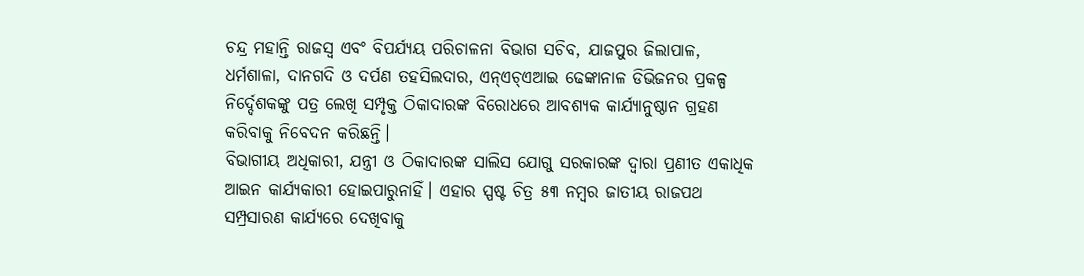ଚନ୍ଦ୍ର ମହାନ୍ତି ରାଜସ୍ବ ଏବଂ ବିପର୍ଯ୍ୟୟ ପରିଚାଳନା ବିଭାଗ ସଚିବ, ଯାଜପୁର ଜିଲାପାଳ, ଧର୍ମଶାଳା, ଦାନଗଦି ଓ ଦର୍ପଣ ତହସିଲଦାର, ଏନ୍ଏଚ୍ଏଆଇ ଢେଙ୍କାନାଳ ଡିଭିଜନର ପ୍ରକଳ୍ପ ନିର୍ଦ୍ଦେଶକଙ୍କୁ ପତ୍ର ଲେଖି ସମ୍ପୃକ୍ତ ଠିକାଦାରଙ୍କ ବିରୋଧରେ ଆବଶ୍ୟକ କାର୍ଯ୍ୟାନୁଷ୍ଠାନ ଗ୍ରହଣ କରିବାକୁ ନିବେଦନ କରିଛନ୍ତି।
ବିଭାଗୀୟ ଅଧିକାରୀ, ଯନ୍ତ୍ରୀ ଓ ଠିକାଦାରଙ୍କ ସାଲିସ ଯୋଗୁ ସରକାରଙ୍କ ଦ୍ୱାରା ପ୍ରଣୀତ ଏକାଧିକ ଆଇନ କାର୍ଯ୍ୟକାରୀ ହୋଇପାରୁନାହିଁ। ଏହାର ସ୍ପଷ୍ଟ ଚିତ୍ର ୫୩ ନମ୍ବର ଜାତୀୟ ରାଜପଥ ସମ୍ପ୍ରସାରଣ କାର୍ଯ୍ୟରେ ଦେଖିବାକୁ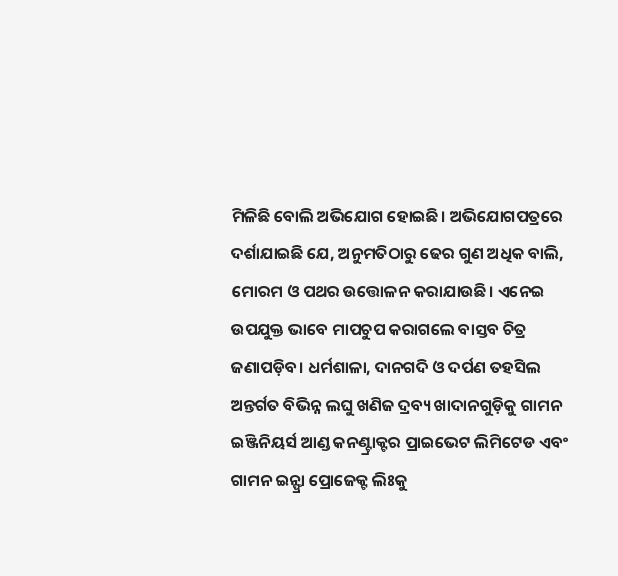ମିଳିଛି ବୋଲି ଅଭିଯୋଗ ହୋଇଛି। ଅଭିଯୋଗପତ୍ରରେ ଦର୍ଶାଯାଇଛି ଯେ, ଅନୁମତିଠାରୁ ଢେର ଗୁଣ ଅଧିକ ବାଲି, ମୋରମ ଓ ପଥର ଉତ୍ତୋଳନ କରାଯାଉଛି। ଏନେଇ ଉପଯୁକ୍ତ ଭାବେ ମାପଚୁପ କରାଗଲେ ବାସ୍ତବ ଚିତ୍ର ଜଣାପଡ଼ିବ। ଧର୍ମଶାଳା, ଦାନଗଦି ଓ ଦର୍ପଣ ତହସିଲ ଅନ୍ତର୍ଗତ ବିଭିନ୍ନ ଲଘୁ ଖଣିଜ ଦ୍ରବ୍ୟ ଖାଦାନଗୁଡ଼ିକୁ ଗାମନ ଇଞ୍ଜିନିୟର୍ସ ଆଣ୍ଡ କନଣ୍ଟ୍ରାକ୍ଟର ପ୍ରାଇଭେଟ ଲିମିଟେଡ ଏବଂ ଗାମନ ଇନ୍ଫ୍ରା ପ୍ରୋଜେକ୍ଟ ଲିଃକୁ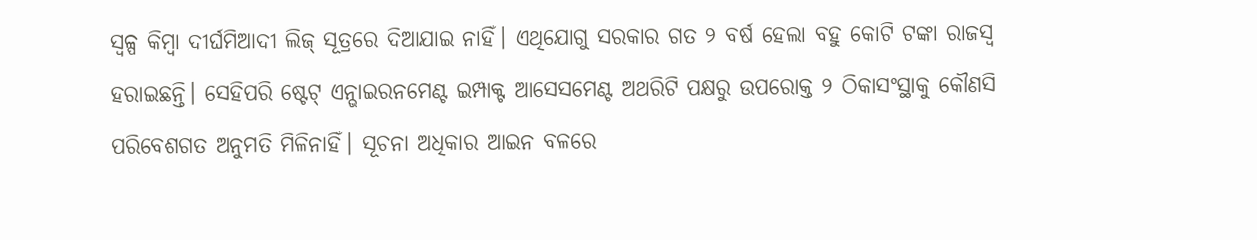ସ୍ବଳ୍ପ କିମ୍ବା ଦୀର୍ଘମିଆଦୀ ଲିଜ୍ ସୂତ୍ରରେ ଦିଆଯାଇ ନାହିଁ। ଏଥିଯୋଗୁ ସରକାର ଗତ ୨ ବର୍ଷ ହେଲା ବହୁ କୋଟି ଟଙ୍କା ରାଜସ୍ବ ହରାଇଛନ୍ତି। ସେହିପରି ଷ୍ଟେଟ୍ ଏନ୍ଭାଇରନମେଣ୍ଟ ଇମ୍ପାକ୍ଟ ଆସେସମେଣ୍ଟ ଅଥରିଟି ପକ୍ଷରୁ ଉପରୋକ୍ତ ୨ ଠିକାସଂସ୍ଥାକୁ କୌଣସି ପରିବେଶଗତ ଅନୁମତି ମିଳିନାହିଁ। ସୂଚନା ଅଧିକାର ଆଇନ ବଳରେ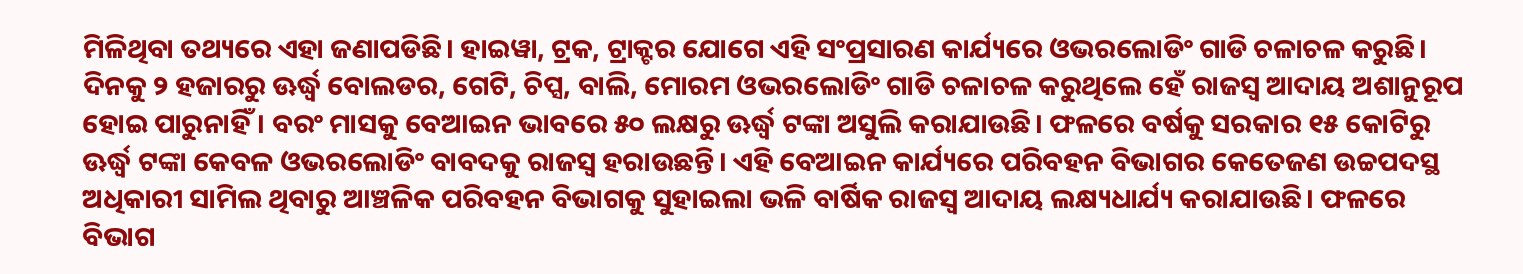ମିଳିଥିବା ତଥ୍ୟରେ ଏହା ଜଣାପଡିଛି। ହାଇୱା, ଟ୍ରକ, ଟ୍ରାକ୍ଟର ଯୋଗେ ଏହି ସଂପ୍ରସାରଣ କାର୍ଯ୍ୟରେ ଓଭରଲୋଡିଂ ଗାଡି ଚଳାଚଳ କରୁଛି। ଦିନକୁ ୨ ହଜାରରୁ ଊର୍ଦ୍ଧ୍ୱ ବୋଲଡର, ଗେଟି, ଚିପ୍ସ, ବାଲି, ମୋରମ ଓଭରଲୋଡିଂ ଗାଡି ଚଳାଚଳ କରୁଥିଲେ ହେଁ ରାଜସ୍ବ ଆଦାୟ ଅଶାନୁରୂପ ହୋଇ ପାରୁନାହିଁ। ବରଂ ମାସକୁ ବେଆଇନ ଭାବରେ ୫୦ ଲକ୍ଷରୁ ଊର୍ଦ୍ଧ୍ୱ ଟଙ୍କା ଅସୁଲି କରାଯାଉଛି। ଫଳରେ ବର୍ଷକୁ ସରକାର ୧୫ କୋଟିରୁ ଊର୍ଦ୍ଧ୍ୱ ଟଙ୍କା କେବଳ ଓଭରଲୋଡିଂ ବାବଦକୁ ରାଜସ୍ବ ହରାଉଛନ୍ତି। ଏହି ବେଆଇନ କାର୍ଯ୍ୟରେ ପରିବହନ ବିଭାଗର କେତେଜଣ ଉଚ୍ଚପଦସ୍ଥ ଅଧିକାରୀ ସାମିଲ ଥିବାରୁ ଆଞ୍ଚଳିକ ପରିବହନ ବିଭାଗକୁ ସୁହାଇଲା ଭଳି ବାର୍ଷିକ ରାଜସ୍ବ ଆଦାୟ ଲକ୍ଷ୍ୟଧାର୍ଯ୍ୟ କରାଯାଉଛି। ଫଳରେ ବିଭାଗ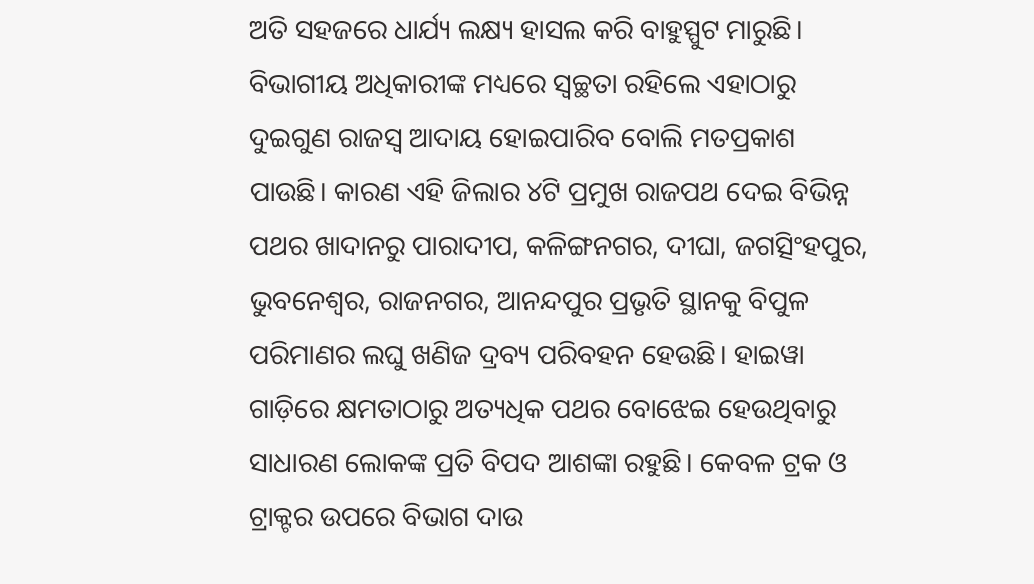ଅତି ସହଜରେ ଧାର୍ଯ୍ୟ ଲକ୍ଷ୍ୟ ହାସଲ କରି ବାହୁସ୍ପୁଟ ମାରୁଛି। ବିଭାଗୀୟ ଅଧିକାରୀଙ୍କ ମଧ୍ୟରେ ସ୍ବଚ୍ଛତା ରହିଲେ ଏହାଠାରୁ ଦୁଇଗୁଣ ରାଜସ୍ବ ଆଦାୟ ହୋଇପାରିବ ବୋଲି ମତପ୍ରକାଶ ପାଉଛି। କାରଣ ଏହି ଜିଲାର ୪ଟି ପ୍ରମୁଖ ରାଜପଥ ଦେଇ ବିଭିନ୍ନ ପଥର ଖାଦାନରୁ ପାରାଦୀପ, କଳିଙ୍ଗନଗର, ଦୀଘା, ଜଗତ୍ସିଂହପୁର, ଭୁବନେଶ୍ୱର, ରାଜନଗର, ଆନନ୍ଦପୁର ପ୍ରଭୃତି ସ୍ଥାନକୁ ବିପୁଳ ପରିମାଣର ଲଘୁ ଖଣିଜ ଦ୍ରବ୍ୟ ପରିବହନ ହେଉଛି। ହାଇୱା ଗାଡ଼ିରେ କ୍ଷମତାଠାରୁ ଅତ୍ୟଧିକ ପଥର ବୋଝେଇ ହେଉଥିବାରୁ ସାଧାରଣ ଲୋକଙ୍କ ପ୍ରତି ବିପଦ ଆଶଙ୍କା ରହୁଛି। କେବଳ ଟ୍ରକ ଓ ଟ୍ରାକ୍ଟର ଉପରେ ବିଭାଗ ଦାଉ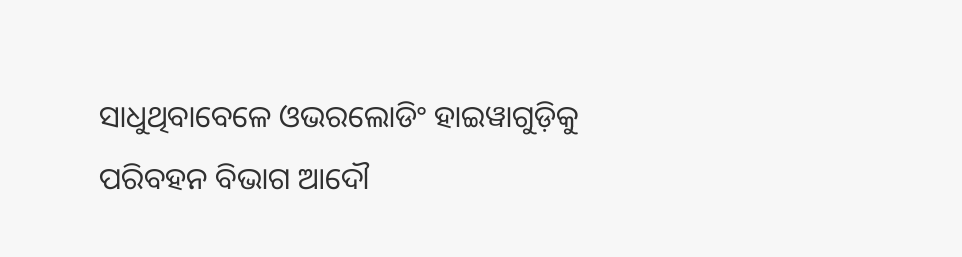ସାଧୁଥିବାବେଳେ ଓଭରଲୋଡିଂ ହାଇୱାଗୁଡ଼ିକୁ ପରିବହନ ବିଭାଗ ଆଦୌ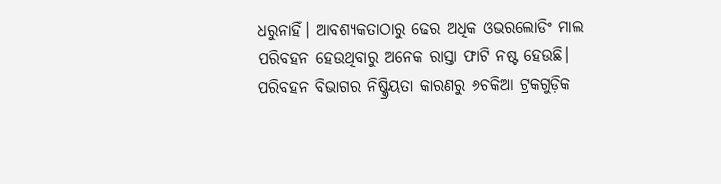ଧରୁନାହିଁ। ଆବଶ୍ୟକତାଠାରୁ ଢେର ଅଧିକ ଓଭରଲୋଡିଂ ମାଲ ପରିବହନ ହେଉଥିବାରୁ ଅନେକ ରାସ୍ତା ଫାଟି ନଷ୍ଟ ହେଉଛି। ପରିବହନ ବିଭାଗର ନିଷ୍କ୍ରିୟତା କାରଣରୁ ୬ଚକିଆ ଟ୍ରକଗୁଡ଼ିକ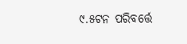୯.୫ଟନ ପରିବର୍ତ୍ତେ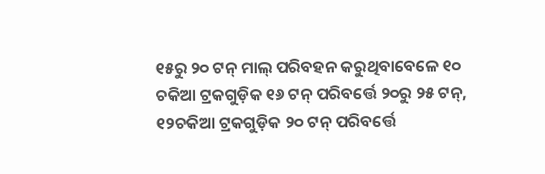୧୫ରୁ ୨୦ ଟନ୍ ମାଲ୍ ପରିବହନ କରୁଥିବାବେଳେ ୧୦ ଚକିଆ ଟ୍ରକଗୁଡ଼ିକ ୧୬ ଟନ୍ ପରିବର୍ତ୍ତେ ୨୦ରୁ ୨୫ ଟନ୍, ୧୨ଚକିଆ ଟ୍ରକଗୁଡ଼ିକ ୨୦ ଟନ୍ ପରିବର୍ତ୍ତେ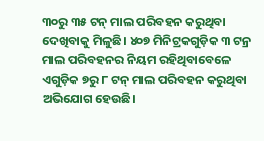୩୦ରୁ ୩୫ ଟନ୍ ମାଲ ପରିବହନ କରୁଥିବା ଦେଖିବାକୁ ମିଳୁଛି। ୪୦୭ ମିନିଟ୍ରକଗୁଡ଼ିକ ୩ ଟନ୍ର ମାଲ ପରିବହନର ନିୟମ ରହିଥିବାବେଳେ ଏଗୁଡ଼ିକ ୭ରୁ ୮ ଟନ୍ ମାଲ ପରିବହନ କରୁଥିବା ଅଭିଯୋଗ ହେଉଛି।